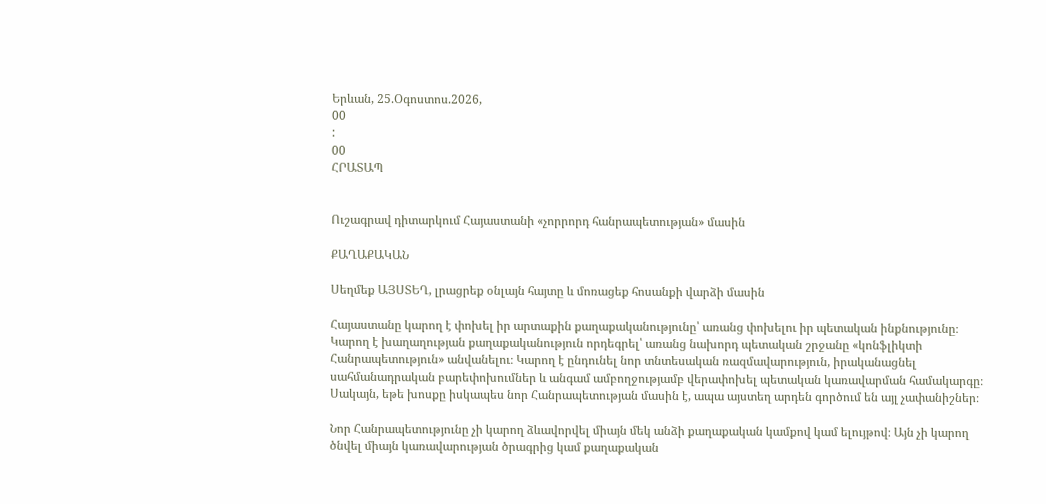Երևան, 25.Օգոստոս.2026,
00
:
00
ՀՐԱՏԱՊ


Ուշագրավ դիտարկում Հայաստանի «չորրորդ հանրապետության» մասին

ՔԱՂԱՔԱԿԱՆ

Սեղմեք ԱՅՍՏԵՂ, լրացրեք օնլայն հայտը և մոռացեք հոսանքի վարձի մասին

Հայաստանը կարող է փոխել իր արտաքին քաղաքականությունը՝ առանց փոխելու իր պետական ինքնությունը։ Կարող է խաղաղության քաղաքականություն որդեգրել՝ առանց նախորդ պետական շրջանը «կոնֆլիկտի Հանրապետություն» անվանելու։ Կարող է ընդունել նոր տնտեսական ռազմավարություն, իրականացնել սահմանադրական բարեփոխումներ և անգամ ամբողջությամբ վերափոխել պետական կառավարման համակարգը։ Սակայն, եթե խոսքը իսկապես նոր Հանրապետության մասին է, ապա այստեղ արդեն գործում են այլ չափանիշներ։

Նոր Հանրապետությունը չի կարող ձևավորվել միայն մեկ անձի քաղաքական կամքով կամ ելույթով։ Այն չի կարող ծնվել միայն կառավարության ծրագրից կամ քաղաքական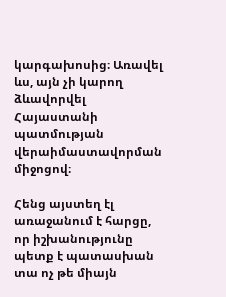կարգախոսից։ Առավել ևս, այն չի կարող ձևավորվել Հայաստանի պատմության վերաիմաստավորման միջոցով։

Հենց այստեղ էլ առաջանում է հարցը, որ իշխանությունը պետք է պատասխան տա ոչ թե միայն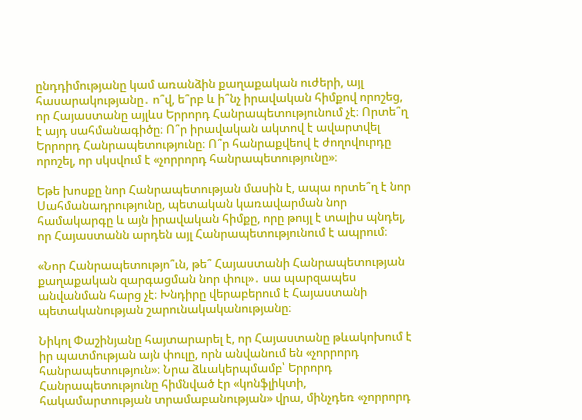ընդդիմությանը կամ առանձին քաղաքական ուժերի, այլ հասարակությանը․ ո՞վ, ե՞րբ և ի՞նչ իրավական հիմքով որոշեց, որ Հայաստանը այլևս Երրորդ Հանրապետությունում չէ։ Որտե՞ղ է այդ սահմանագիծը։ Ո՞ր իրավական ակտով է ավարտվել Երրորդ Հանրապետությունը։ Ո՞ր հանրաքվեով է ժողովուրդը որոշել, որ սկսվում է «չորրորդ հանրապետությունը»։

Եթե խոսքը նոր Հանրապետության մասին է, ապա որտե՞ղ է նոր Սահմանադրությունը, պետական կառավարման նոր համակարգը և այն իրավական հիմքը, որը թույլ է տալիս պնդել, որ Հայաստանն արդեն այլ Հանրապետությունում է ապրում։

«Նոր Հանրապետությո՞ւն, թե՞ Հայաստանի Հանրապետության քաղաքական զարգացման նոր փուլ»․ սա պարզապես անվանման հարց չէ։ Խնդիրը վերաբերում է Հայաստանի պետականության շարունակականությանը։

Նիկոլ Փաշինյանը հայտարարել է, որ Հայաստանը թևակոխում է իր պատմության այն փուլը, որն անվանում են «չորրորդ հանրապետություն»։ Նրա ձևակերպմամբ՝ Երրորդ Հանրապետությունը հիմնված էր «կոնֆլիկտի, հակամարտության տրամաբանության» վրա, մինչդեռ «չորրորդ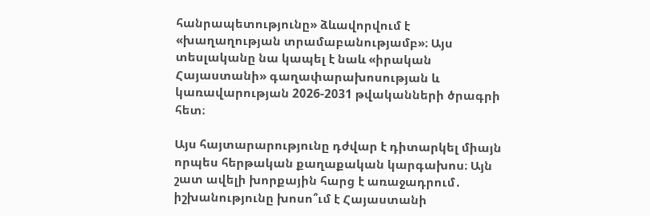հանրապետությունը» ձևավորվում է «խաղաղության տրամաբանությամբ»։ Այս տեսլականը նա կապել է նաև «իրական Հայաստանի» գաղափարախոսության և կառավարության 2026-2031 թվականների ծրագրի հետ։

Այս հայտարարությունը դժվար է դիտարկել միայն որպես հերթական քաղաքական կարգախոս։ Այն շատ ավելի խորքային հարց է առաջադրում․ իշխանությունը խոսո՞ւմ է Հայաստանի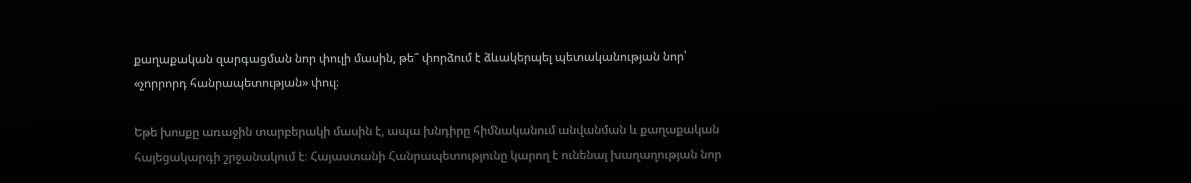քաղաքական զարգացման նոր փուլի մասին, թե՞ փորձում է ձևակերպել պետականության նոր՝ «չորրորդ հանրապետության» փուլ։

Եթե խոսքը առաջին տարբերակի մասին է, ապա խնդիրը հիմնականում անվանման և քաղաքական հայեցակարգի շրջանակում է։ Հայաստանի Հանրապետությունը կարող է ունենալ խաղաղության նոր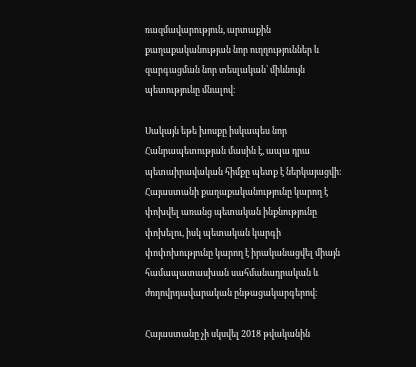ռազմավարություն, արտաքին քաղաքականության նոր ուղղություններ և զարգացման նոր տեսլական՝ միևնույն պետությունը մնալով։

Սակայն եթե խոսքը իսկապես նոր Հանրապետության մասին է, ապա դրա պետաիրավական հիմքը պետք է ներկայացվի։ Հայաստանի քաղաքականությունը կարող է փոխվել առանց պետական ինքնությունը փոխելու, իսկ պետական կարգի փոփոխությունը կարող է իրականացվել միայն համապատասխան սահմանադրական և ժողովրդավարական ընթացակարգերով։

Հայաստանը չի սկսվել 2018 թվականին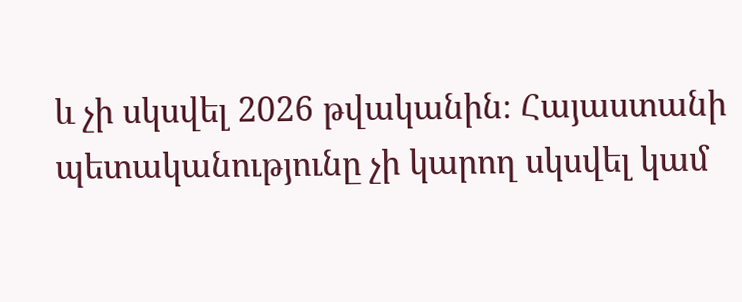և չի սկսվել 2026 թվականին։ Հայաստանի պետականությունը չի կարող սկսվել կամ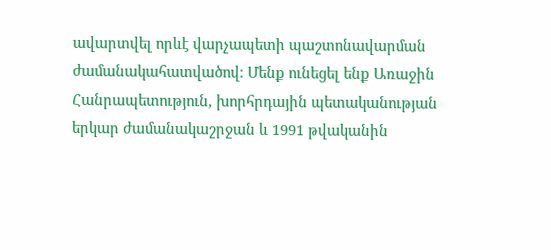ավարտվել որևէ վարչապետի պաշտոնավարման ժամանակահատվածով։ Մենք ունեցել ենք Առաջին Հանրապետություն, խորհրդային պետականության երկար ժամանակաշրջան և 1991 թվականին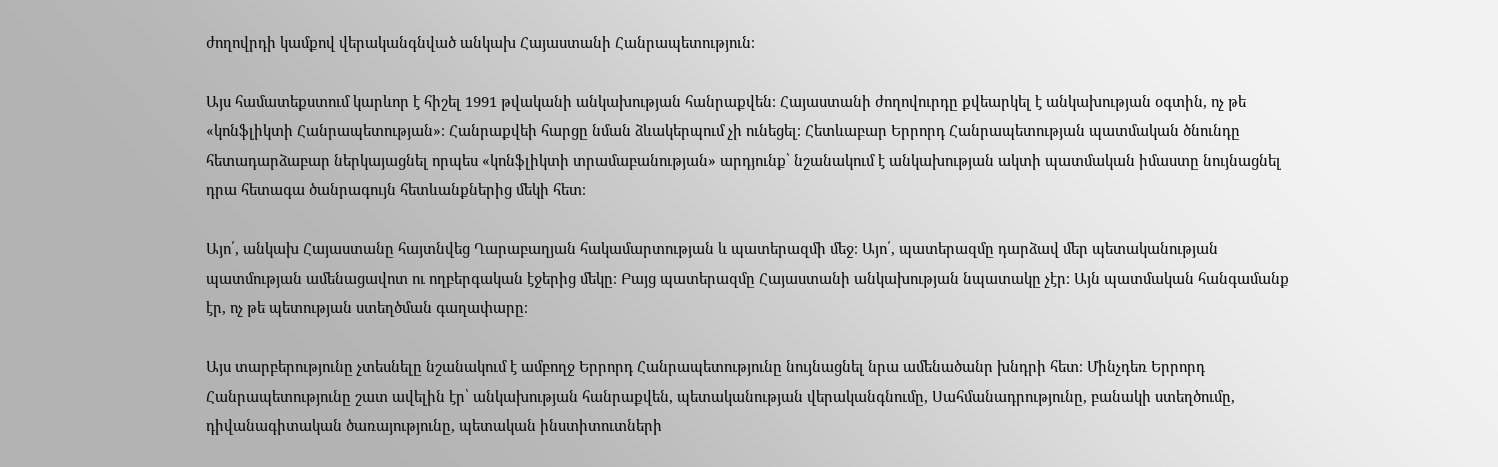ժողովրդի կամքով վերականգնված անկախ Հայաստանի Հանրապետություն։

Այս համատեքստում կարևոր է հիշել 1991 թվականի անկախության հանրաքվեն։ Հայաստանի ժողովուրդը քվեարկել է անկախության օգտին, ոչ թե «կոնֆլիկտի Հանրապետության»։ Հանրաքվեի հարցը նման ձևակերպում չի ունեցել։ Հետևաբար Երրորդ Հանրապետության պատմական ծնունդը հետադարձաբար ներկայացնել որպես «կոնֆլիկտի տրամաբանության» արդյունք՝ նշանակում է անկախության ակտի պատմական իմաստը նույնացնել դրա հետագա ծանրագույն հետևանքներից մեկի հետ։

Այո՛, անկախ Հայաստանը հայտնվեց Ղարաբաղյան հակամարտության և պատերազմի մեջ։ Այո՛, պատերազմը դարձավ մեր պետականության պատմության ամենացավոտ ու ողբերգական էջերից մեկը։ Բայց պատերազմը Հայաստանի անկախության նպատակը չէր։ Այն պատմական հանգամանք էր, ոչ թե պետության ստեղծման գաղափարը։

Այս տարբերությունը չտեսնելը նշանակում է ամբողջ Երրորդ Հանրապետությունը նույնացնել նրա ամենածանր խնդրի հետ։ Մինչդեռ Երրորդ Հանրապետությունը շատ ավելին էր՝ անկախության հանրաքվեն, պետականության վերականգնումը, Սահմանադրությունը, բանակի ստեղծումը, դիվանագիտական ծառայությունը, պետական ինստիտուտների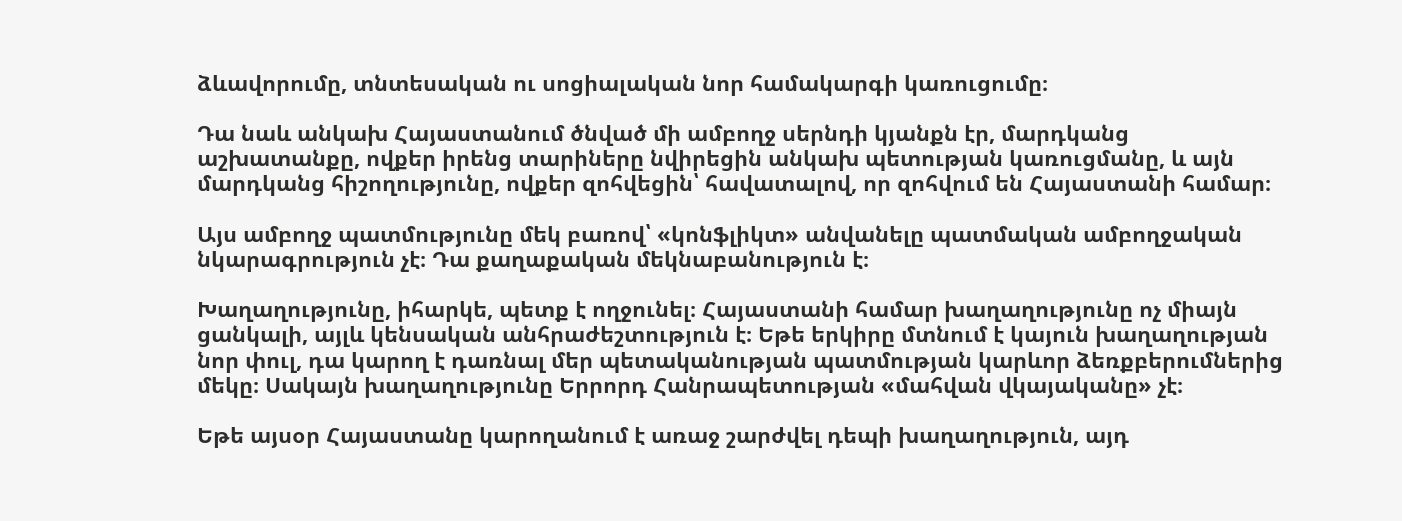ձևավորումը, տնտեսական ու սոցիալական նոր համակարգի կառուցումը։

Դա նաև անկախ Հայաստանում ծնված մի ամբողջ սերնդի կյանքն էր, մարդկանց աշխատանքը, ովքեր իրենց տարիները նվիրեցին անկախ պետության կառուցմանը, և այն մարդկանց հիշողությունը, ովքեր զոհվեցին՝ հավատալով, որ զոհվում են Հայաստանի համար։

Այս ամբողջ պատմությունը մեկ բառով՝ «կոնֆլիկտ» անվանելը պատմական ամբողջական նկարագրություն չէ։ Դա քաղաքական մեկնաբանություն է։

Խաղաղությունը, իհարկե, պետք է ողջունել։ Հայաստանի համար խաղաղությունը ոչ միայն ցանկալի, այլև կենսական անհրաժեշտություն է։ Եթե երկիրը մտնում է կայուն խաղաղության նոր փուլ, դա կարող է դառնալ մեր պետականության պատմության կարևոր ձեռքբերումներից մեկը։ Սակայն խաղաղությունը Երրորդ Հանրապետության «մահվան վկայականը» չէ։

Եթե այսօր Հայաստանը կարողանում է առաջ շարժվել դեպի խաղաղություն, այդ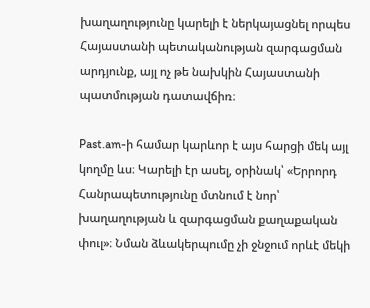խաղաղությունը կարելի է ներկայացնել որպես Հայաստանի պետականության զարգացման արդյունք, այլ ոչ թե նախկին Հայաստանի պատմության դատավճիռ։

Past.am-ի համար կարևոր է այս հարցի մեկ այլ կողմը ևս։ Կարելի էր ասել, օրինակ՝ «Երրորդ Հանրապետությունը մտնում է նոր՝ խաղաղության և զարգացման քաղաքական փուլ»։ Նման ձևակերպումը չի ջնջում որևէ մեկի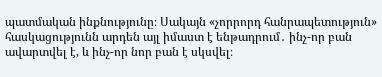պատմական ինքնությունը։ Սակայն «չորրորդ հանրապետություն» հասկացությունն արդեն այլ իմաստ է ենթադրում․ ինչ-որ բան ավարտվել է, և ինչ-որ նոր բան է սկսվել։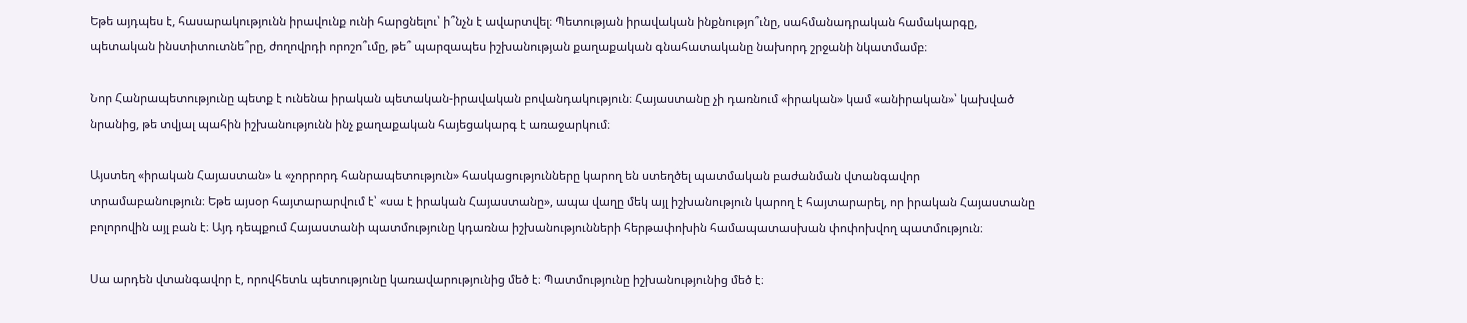Եթե այդպես է, հասարակությունն իրավունք ունի հարցնելու՝ ի՞նչն է ավարտվել։ Պետության իրավական ինքնությո՞ւնը, սահմանադրական համակարգը, պետական ինստիտուտնե՞րը, ժողովրդի որոշո՞ւմը, թե՞ պարզապես իշխանության քաղաքական գնահատականը նախորդ շրջանի նկատմամբ։

Նոր Հանրապետությունը պետք է ունենա իրական պետական-իրավական բովանդակություն։ Հայաստանը չի դառնում «իրական» կամ «անիրական»՝ կախված նրանից, թե տվյալ պահին իշխանությունն ինչ քաղաքական հայեցակարգ է առաջարկում։

Այստեղ «իրական Հայաստան» և «չորրորդ հանրապետություն» հասկացությունները կարող են ստեղծել պատմական բաժանման վտանգավոր տրամաբանություն։ Եթե այսօր հայտարարվում է՝ «սա է իրական Հայաստանը», ապա վաղը մեկ այլ իշխանություն կարող է հայտարարել, որ իրական Հայաստանը բոլորովին այլ բան է։ Այդ դեպքում Հայաստանի պատմությունը կդառնա իշխանությունների հերթափոխին համապատասխան փոփոխվող պատմություն։

Սա արդեն վտանգավոր է, որովհետև պետությունը կառավարությունից մեծ է։ Պատմությունը իշխանությունից մեծ է։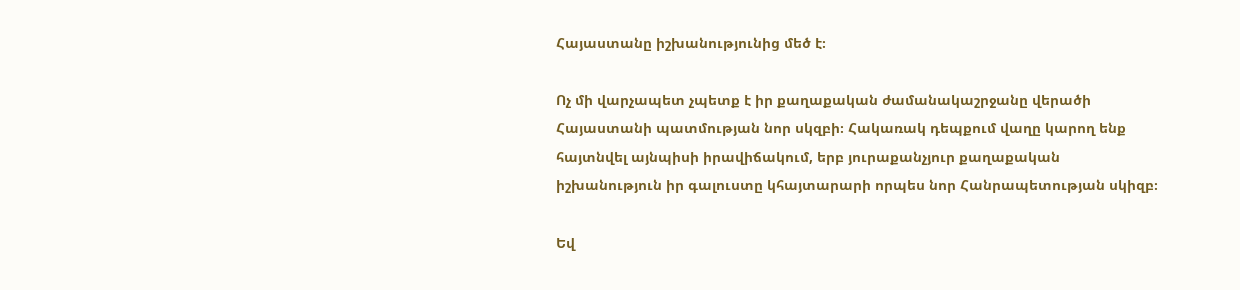Հայաստանը իշխանությունից մեծ է։

Ոչ մի վարչապետ չպետք է իր քաղաքական ժամանակաշրջանը վերածի Հայաստանի պատմության նոր սկզբի։ Հակառակ դեպքում վաղը կարող ենք հայտնվել այնպիսի իրավիճակում, երբ յուրաքանչյուր քաղաքական իշխանություն իր գալուստը կհայտարարի որպես նոր Հանրապետության սկիզբ։

Եվ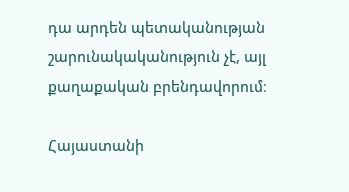դա արդեն պետականության շարունակականություն չէ, այլ քաղաքական բրենդավորում։

Հայաստանի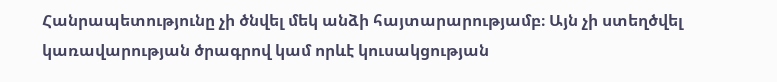Հանրապետությունը չի ծնվել մեկ անձի հայտարարությամբ։ Այն չի ստեղծվել կառավարության ծրագրով կամ որևէ կուսակցության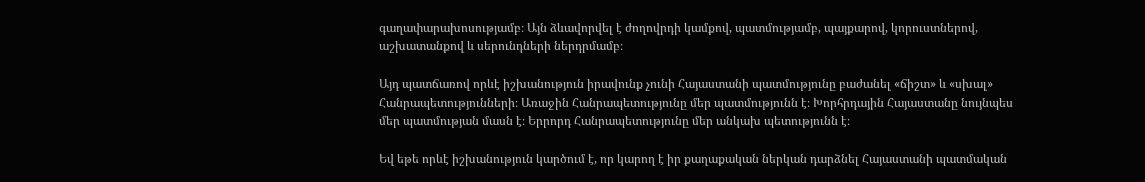գաղափարախոսությամբ։ Այն ձևավորվել է ժողովրդի կամքով, պատմությամբ, պայքարով, կորուստներով, աշխատանքով և սերունդների ներդրմամբ։

Այդ պատճառով որևէ իշխանություն իրավունք չունի Հայաստանի պատմությունը բաժանել «ճիշտ» և «սխալ» Հանրապետությունների։ Առաջին Հանրապետությունը մեր պատմությունն է։ Խորհրդային Հայաստանը նույնպես մեր պատմության մասն է։ Երրորդ Հանրապետությունը մեր անկախ պետությունն է։

Եվ եթե որևէ իշխանություն կարծում է, որ կարող է իր քաղաքական ներկան դարձնել Հայաստանի պատմական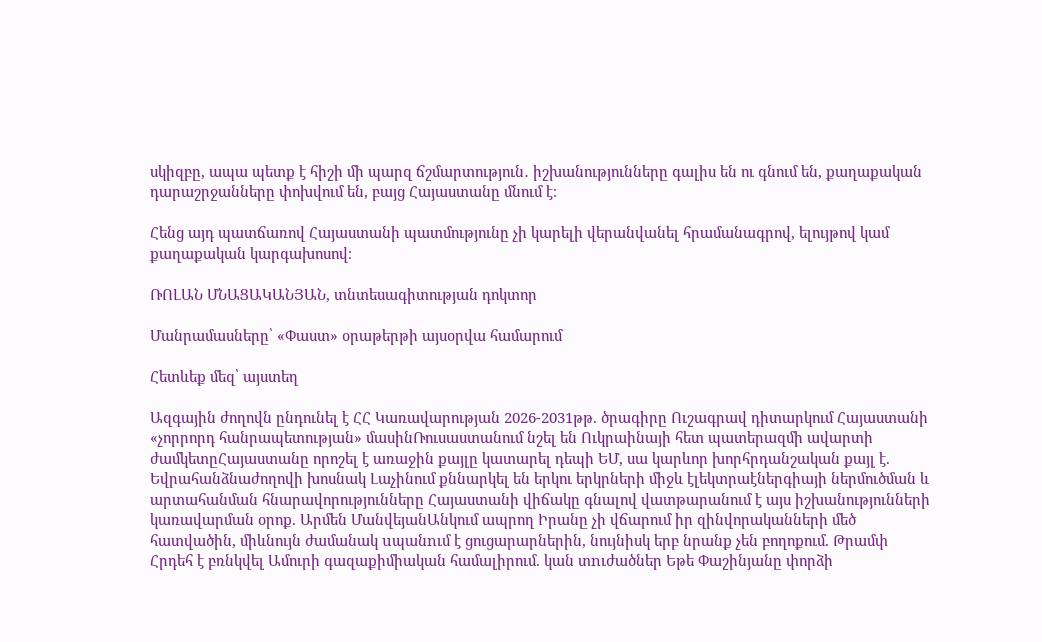սկիզբը, ապա պետք է հիշի մի պարզ ճշմարտություն․ իշխանությունները գալիս են ու գնում են, քաղաքական դարաշրջանները փոխվում են, բայց Հայաստանը մնում է։

Հենց այդ պատճառով Հայաստանի պատմությունը չի կարելի վերանվանել հրամանագրով, ելույթով կամ քաղաքական կարգախոսով։

ՌՈԼԱՆ ՄՆԱՑԱԿԱՆՅԱՆ, տնտեսագիտության դոկտոր

Մանրամասները՝ «Փաստ» օրաթերթի այսօրվա համարում

Հետևեք մեզ՝ այստեղ

Ազգային ժողովն ընդունել է ՀՀ Կառավարության 2026-2031թթ. ծրագիրը Ուշագրավ դիտարկում Հայաստանի «չորրորդ հանրապետության» մասինՌուսաստանում նշել են Ուկրաինայի հետ պատերազմի ավարտի ժամկետըՀայաստանը որոշել է առաջին քայլը կատարել դեպի ԵՄ, սա կարևոր խորհրդանշական քայլ է. Եվրահանձնաժողովի խոսնակ Լաչինում քննարկել են երկու երկրների միջև էլեկտրաէներգիայի ներմուծման և արտահանման հնարավորությունները Հայաստանի վիճակը գնալով վատթարանում է այս իշխանությունների կառավարման օրոք. Արմեն ՄանվեյանԱնկում ապրող Իրանը չի վճարում իր զինվորականների մեծ հատվածին, միևնույն ժամանակ uպանnւմ է ցուցարարներին, նույնիսկ երբ նրանք չեն բողոքում. Թրամփ Հրդեհ է բռնկվել Ամուրի գազաքիմիական համալիրում. կան տnւժածներ Եթե Փաշինյանը փորձի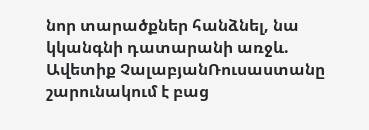նոր տարածքներ հանձնել, նա կկանգնի դատարանի առջև. Ավետիք ՉալաբյանՌուսաստանը շարունակում է բաց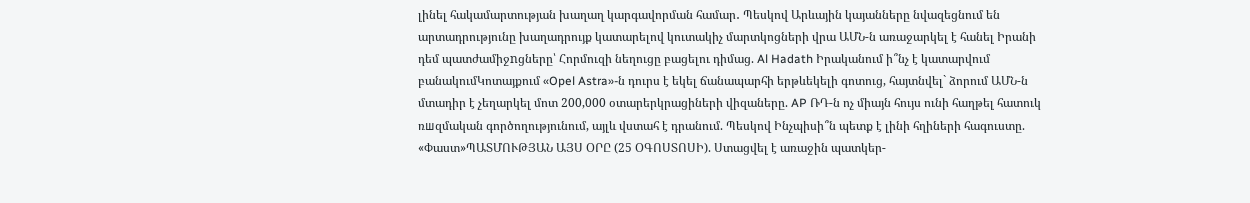լինել հակամարտության խաղաղ կարգավորման համար․ Պեսկով Արևային կայանները նվազեցնում են արտադրությունը խաղադրույք կատարելով կուտակիչ մարտկոցների վրա ԱՄՆ-ն առաջարկել է հանել Իրանի դեմ պատժամիջnցները՝ Հորմուզի նեղուցը բացելու դիմաց. Al Hadath Իրականում ի՞նչ է կատարվում բանակումԿոտայքում «Opel Astra»-ն դուրս է եկել ճանապարհի երթևեկելի գոտուց, հայտնվել` ձորում ԱՄՆ-ն մտադիր է չեղարկել մոտ 200,000 օտարերկրացիների վիզաները. AP ՌԴ-ն ոչ միայն հույս ունի հաղթել հատուկ ռшզմական գործողությունում, այլև վստահ է դրանում. Պեսկով Ինչպիսի՞ն պետք է լինի հղիների հագուստը. «Փաստ»ՊԱՏՄՈՒԹՅԱՆ ԱՅՍ ՕՐԸ (25 ՕԳՈՍՏՈՍԻ). Ստացվել է առաջին պատկեր-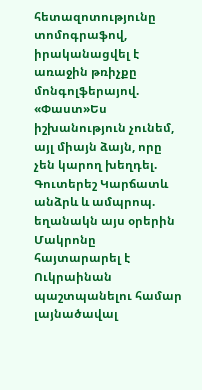հետազոտությունը տոմոգրաֆով, իրականացվել է առաջին թռիչքը մոնգոլֆերայով. «Փաստ»Ես իշխանություն չունեմ, այլ միայն ձայն, որը չեն կարող խեղդել. Գուտերեշ Կարճատև անձրև և ամպրոպ. եղանակն այս օրերին Մակրոնը հայտարարել է Ուկրաինան պաշտպանելու համար լայնածավալ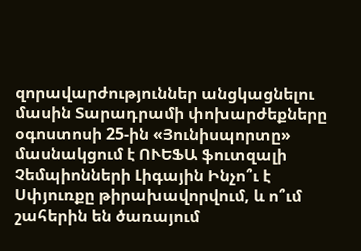զորավարժություններ անցկացնելու մասին Տարադրամի փոխարժեքները օգոստոսի 25-ին «Յունիսպորտը» մասնակցում է ՈՒԵՖԱ ֆուտզալի Չեմպիոնների Լիգային Ինչո՞ւ է Սփյուռքը թիրախավորվում, և ո՞ւմ շահերին են ծառայում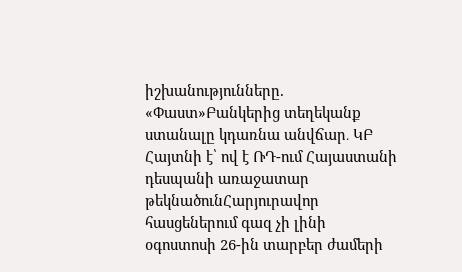իշխանությունները. «Փաստ»Բանկերից տեղեկանք ստանալը կդառնա անվճար․ ԿԲ Հայտնի է՝ ով է ՌԴ-ում Հայաստանի դեսպանի առաջատար թեկնածունՀարյուրավոր հասցեներում գազ չի լինի օգոստոսի 26-ին տարբեր ժամերի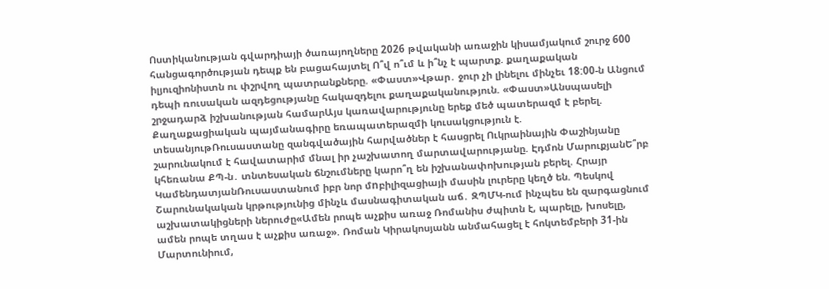Ոստիկանության գվարդիայի ծառայողները 2026 թվականի առաջին կիսամյակում շուրջ 600 հանցագործության դեպք են բացահայտել Ո՞վ ո՞ւմ և ի՞նչ է պարտք. քաղաքական իլյուզիոնիստն ու փշրվող պատրանքները. «Փաստ»Վթար․ ջուր չի լինելու մինչեւ 18:00-ն Անցում դեպի ռուսական ազդեցությանը հակազդելու քաղաքականություն. «Փաստ»Անսպասելի շրջադարձ իշխանության համարԱյս կառավարությունը երեք մեծ պատերազմ է բերել. Քաղաքացիական պայմանագիրը եռապատերազմի կուսակցություն է. տեսանյութՌուսաստանը զանգվածային հարվածներ է հասցրել Ուկրաինային Փաշինյանը շարունակում է հավատարիմ մնալ իր չաշխատող մարտավարությանը. Էդմոն ՄարուքյանԵ՞րբ կհեռանա ՔՊ-ն․ տնտեսական ճնշումները կարո՞ղ են իշխանափոխության բերել. Հրայր ԿամենդատյանՌուսաստանում իբր նոր մnբիլիզացիայի մասին լուրերը կեղծ են. Պեսկով Շարունակական կրթությունից մինչև մասնագիտական աճ․ ԶՊՄԿ-ում ինչպես են զարգացնում աշխատակիցների ներուժը«Ամեն րոպե աչքիս առաջ Ռոմանիս ժպիտն է, պարելը, խոսելը, ամեն րոպե տղաս է աչքիս առաջ». Ռոման Կիրակոսյանն անմահացել է հոկտեմբերի 31-ին Մարտունիում,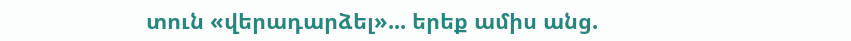տուն «վերադարձել»... երեք ամիս անց.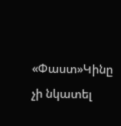«Փաստ»Կինը չի նկատել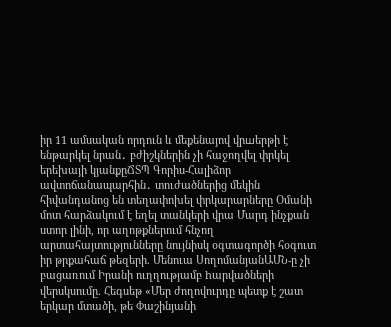իր 11 ամսական որդուն և մեքենայով վրшերթի է ենթարկել նրան․ բժիշկներին չի հաջողվել փրկել երեխայի կյանքըՃՏՊ Գորիս-Հալիձոր ավտոճանապարհին․ տուժածներից մեկին հիվանդանոց են տեղափոխել փրկարարները Օմանի մոտ հարձակում է եղել տանկերի վրա Մարդ ինչքան ստոր լինի, որ աղոթքներում հնչող արտահայտությունները նույնիսկ օգտագործի հօգուտ իր թրքահաճ թեզերի. Մենուա ՍողոմանյանԱՄՆ-ը չի բացառում Իրանի ուղղությամբ hարվածների վերսկսումը. Հեգսեթ «Մեր ժողովուրդը պետք է շատ երկար մտածի, թե Փաշինյանի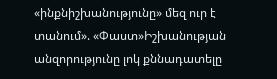«ինքնիշխանությունը» մեզ ուր է տանում». «Փաստ»Իշխանության անզորությունը լոկ քննադատելը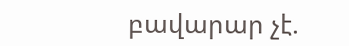բավարար չէ.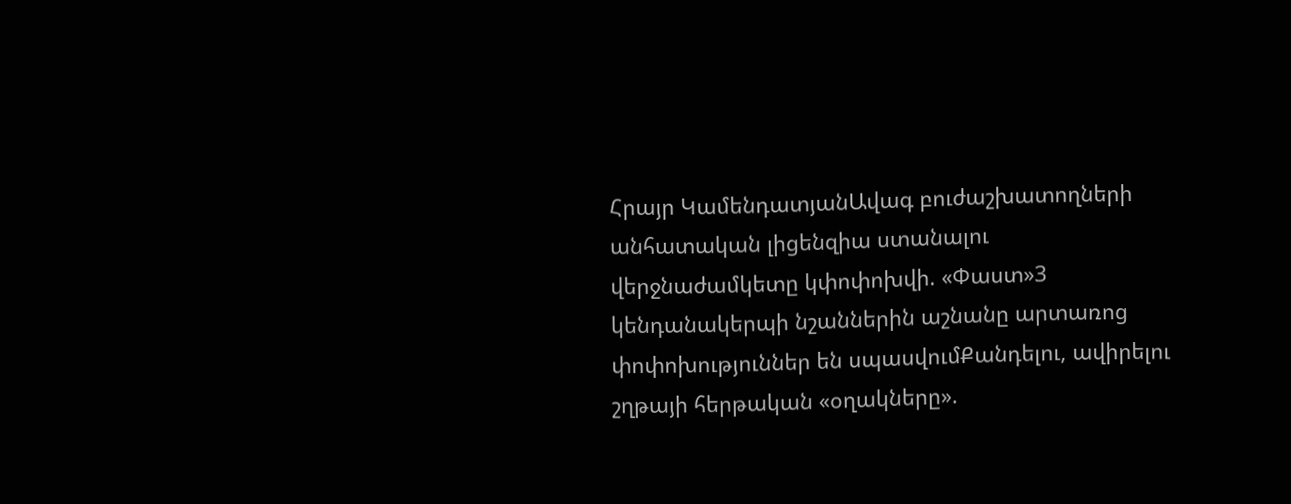Հրայր ԿամենդատյանԱվագ բուժաշխատողների անհատական լիցենզիա ստանալու վերջնաժամկետը կփոփոխվի. «Փաստ»3 կենդանակերպի նշաններին աշնանը արտառոց փոփոխություններ են սպասվումՔանդելու, ավիրելու շղթայի հերթական «օղակները».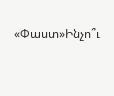«Փաստ»Ինչո՞ւ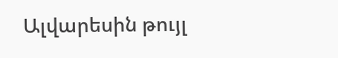Ալվարեսին թույլ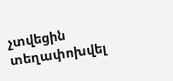չտվեցին տեղափոխվել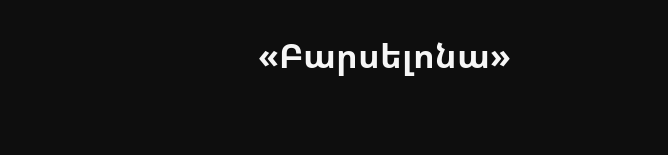«Բարսելոնա»